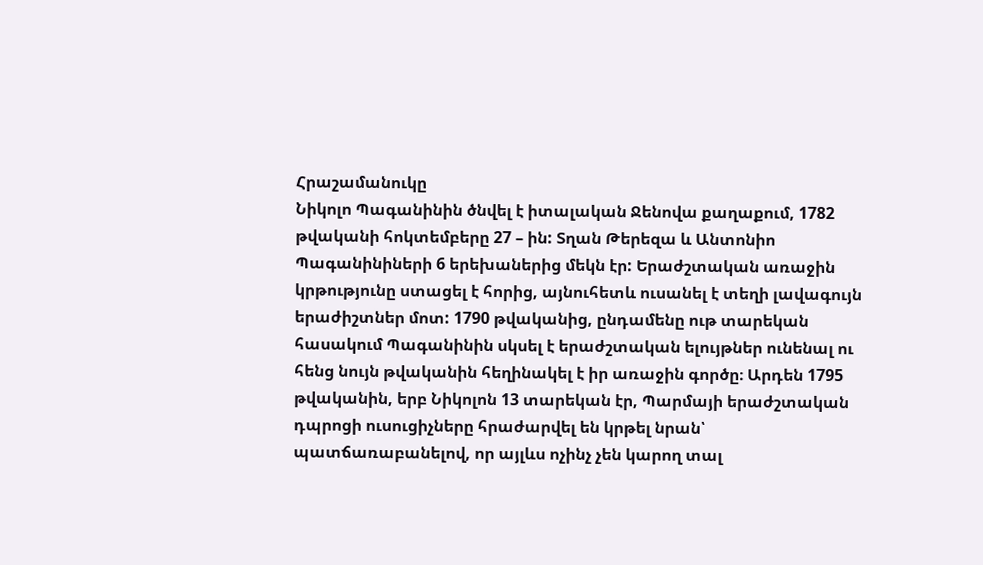Հրաշամանուկը
Նիկոլո Պագանինին ծնվել է իտալական Ջենովա քաղաքում, 1782 թվականի հոկտեմբերը 27 – ին: Տղան Թերեզա և Անտոնիո Պագանինիների 6 երեխաներից մեկն էր: Երաժշտական առաջին կրթությունը ստացել է հորից, այնուհետև ուսանել է տեղի լավագույն երաժիշտներ մոտ: 1790 թվականից, ընդամենը ութ տարեկան հասակում Պագանինին սկսել է երաժշտական ելույթներ ունենալ ու հենց նույն թվականին հեղինակել է իր առաջին գործը։ Արդեն 1795 թվականին, երբ Նիկոլոն 13 տարեկան էր, Պարմայի երաժշտական դպրոցի ուսուցիչները հրաժարվել են կրթել նրան՝ պատճառաբանելով, որ այլևս ոչինչ չեն կարող տալ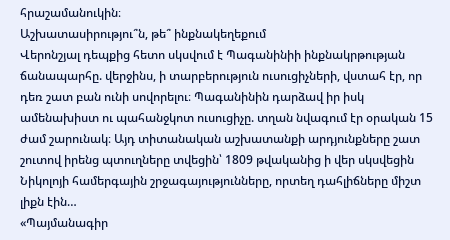հրաշամանուկին։
Աշխատասիրությու՞ն, թե՞ ինքնակեղեքում
Վերոնշյալ դեպքից հետո սկսվում է Պագանինիի ինքնակրթության ճանապարհը. վերջինս, ի տարբերություն ուսուցիչների, վստահ էր, որ դեռ շատ բան ունի սովորելու։ Պագանինին դարձավ իր իսկ ամենախիստ ու պահանջկոտ ուսուցիչը. տղան նվագում էր օրական 15 ժամ շարունակ։ Այդ տիտանական աշխատանքի արդյունքները շատ շուտով իրենց պտուղները տվեցին՝ 1809 թվականից ի վեր սկսվեցին Նիկոլոյի համերգային շրջագայությունները, որտեղ դահլիճները միշտ լիքն էին…
«Պայմանագիր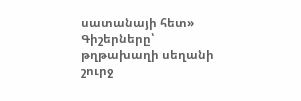սատանայի հետ»
Գիշերները՝ թղթախաղի սեղանի շուրջ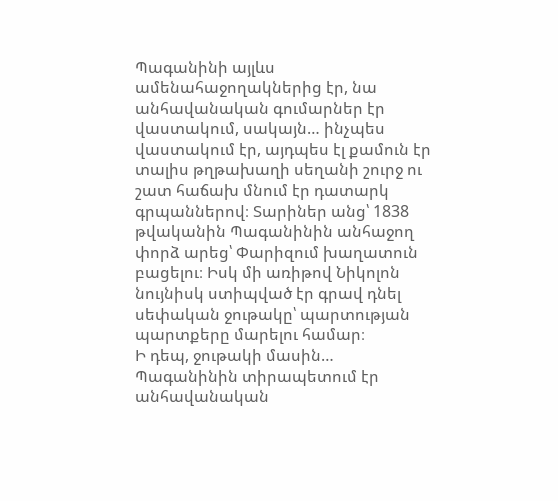Պագանինի այլևս ամենահաջողակներից էր, նա անհավանական գումարներ էր վաստակում, սակայն… ինչպես վաստակում էր, այդպես էլ քամուն էր տալիս թղթախաղի սեղանի շուրջ ու շատ հաճախ մնում էր դատարկ գրպաններով։ Տարիներ անց՝ 1838 թվականին Պագանինին անհաջող փորձ արեց՝ Փարիզում խաղատուն բացելու։ Իսկ մի առիթով Նիկոլոն նույնիսկ ստիպված էր գրավ դնել սեփական ջութակը՝ պարտության պարտքերը մարելու համար։
Ի դեպ, ջութակի մասին…
Պագանինին տիրապետում էր անհավանական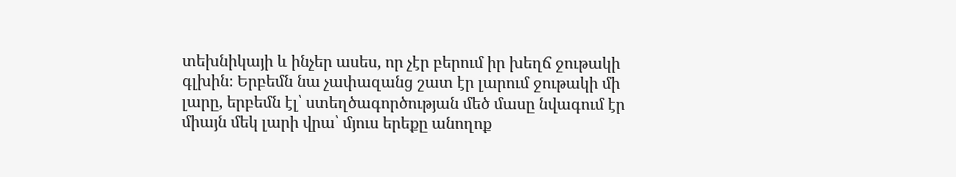տեխնիկայի և ինչեր ասես, որ չէր բերում իր խեղճ ջութակի գլխին։ Երբեմն նա չափազանց շատ էր լարում ջութակի մի լարը, երբեմն էլ՝ ստեղծագործության մեծ մասը նվագում էր միայն մեկ լարի վրա՝ մյուս երեքը անողոք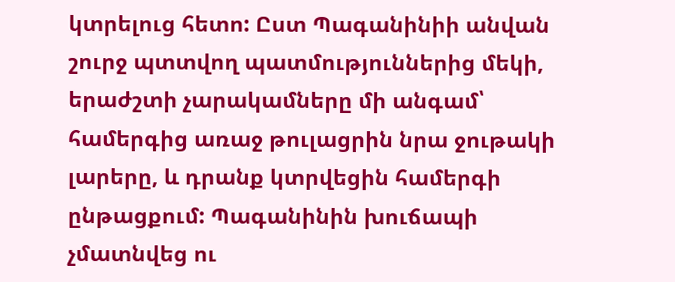կտրելուց հետո: Ըստ Պագանինիի անվան շուրջ պտտվող պատմություններից մեկի, երաժշտի չարակամները մի անգամ՝ համերգից առաջ թուլացրին նրա ջութակի լարերը, և դրանք կտրվեցին համերգի ընթացքում: Պագանինին խուճապի չմատնվեց ու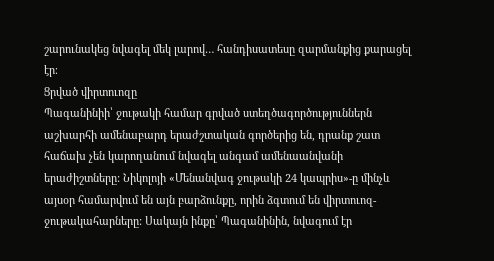շարունակեց նվագել մեկ լարով… հանդիսատեսը զարմանքից քարացել էր։
Ցրված վիրտուոզը
Պագանինիի՝ ջութակի համար գրված ստեղծագործություններն աշխարհի ամենաբարդ երաժշտական գործերից են, դրանք շատ հաճախ չեն կարողանում նվագել անգամ ամենաանվանի երաժիշտները: Նիկոլոյի «Մենանվագ ջութակի 24 կապրիս»-ը մինչև այսօր համարվում են այն բարձունքը, որին ձգտում են վիրտուոզ-ջութակահարները: Սակայն ինքը՝ Պագանինին, նվագում էր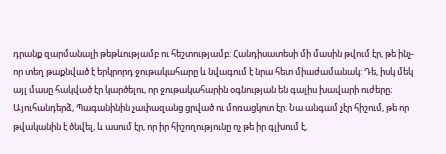դրանք զարմանալի թեթևությամբ ու հեշտությամբ: Հանդիսատեսի մի մասին թվում էր, թե ինչ-որ տեղ թաքնված է երկրորդ ջութակահարը և նվագում է նրա հետ միաժամանակ: Դե, իսկ մեկ այլ մասը հակված էր կարծելու, որ ջութակահարին օգնության են գալիս խավարի ուժերը։ Այուհանդերձ, Պագանինին չափազանց ցրված ու մոռացկոտ էր: Նա անգամ չէր հիշում, թե որ թվականին է ծնվել, և ասում էր, որ իր հիշողությունը ոչ թե իր գլխում է,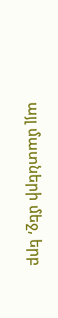այլ մատների մեջ, երբ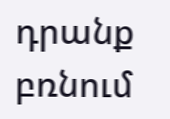դրանք բռնում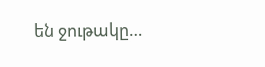են ջութակը…